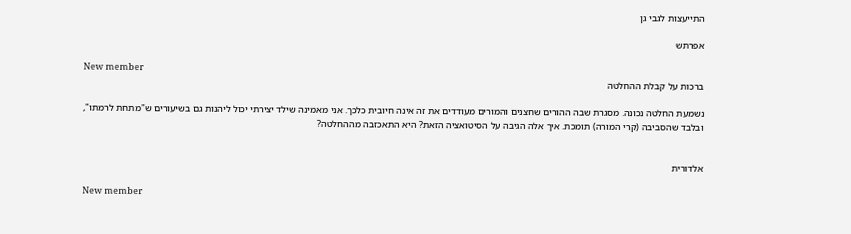התייעצות לגבי גן

אפרתש

New member
ברכות על קבלת ההחלטה

נשמעת החלטה נכונה. מסגרת שבה ההורים שחצנים והמורים מעודדים את זה אינה חיובית כלכך. אני מאמינה שילד יצירתי יכול ליהנות גם בשיעורים ש"מתחת לרמתו", ובלבד שהסביבה (קרי המורה) תומכת. איך אלה הגיבה על הסיטואציה הזאת? היא התאכזבה מההחלטה?


אלדורית

New member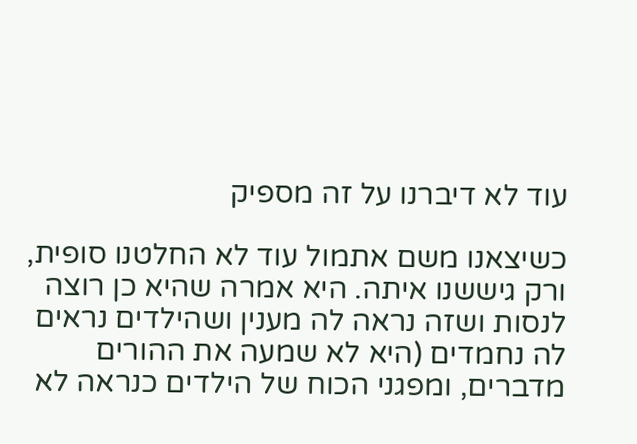עוד לא דיברנו על זה מספיק

כשיצאנו משם אתמול עוד לא החלטנו סופית, ורק גיששנו איתה. היא אמרה שהיא כן רוצה לנסות ושזה נראה לה מענין ושהילדים נראים לה נחמדים (היא לא שמעה את ההורים מדברים, ומפגני הכוח של הילדים כנראה לא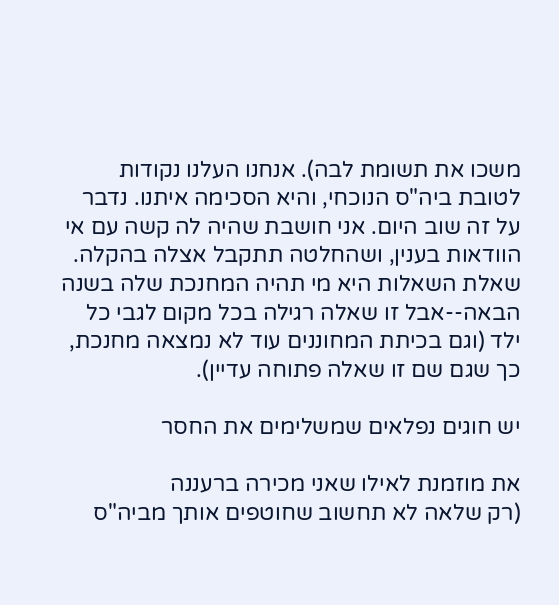משכו את תשומת לבה). אנחנו העלנו נקודות לטובת ביה"ס הנוכחי, והיא הסכימה איתנו. נדבר על זה שוב היום. אני חושבת שהיה לה קשה עם אי הוודאות בענין, ושהחלטה תתקבל אצלה בהקלה. שאלת השאלות היא מי תהיה המחנכת שלה בשנה הבאה--אבל זו שאלה רגילה בכל מקום לגבי כל ילד (וגם בכיתת המחוננים עוד לא נמצאה מחנכת, כך שגם שם זו שאלה פתוחה עדיין).

יש חוגים נפלאים שמשלימים את החסר

את מוזמנת לאילו שאני מכירה ברעננה
(רק שלאה לא תחשוב שחוטפים אותך מביה"ס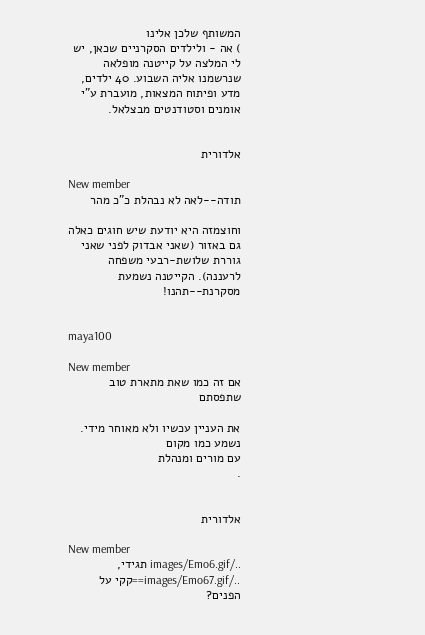המשותף שלכן אלינו
) אה - ולילדים הסקרניים שכאן, יש לי המלצה על קייטנה מופלאה שנרשמנו אליה השבוע. 40 ילדים, מדע ופיתוח המצאות, מועברת ע"י אומנים וסטודנטים מבצלאל.


אלדורית

New member
תודה--לאה לא נבהלת כ"כ מהר

וחוצמזה היא יודעת שיש חוגים כאלה גם באזור (שאני אבדוק לפני שאני גוררת שלושת-רבעי משפחה לרעננה). הקייטנה נשמעת מסקרנת--תהנו!


maya100

New member
אם זה כמו שאת מתארת טוב שתפסתם

את העניין עכשיו ולא מאוחר מידי. נשמע כמו מקום
עם מורים ומנהלת
.


אלדורית

New member
../images/Emo6.gif תגידי, ../images/Emo67.gif==קקי על הפנים?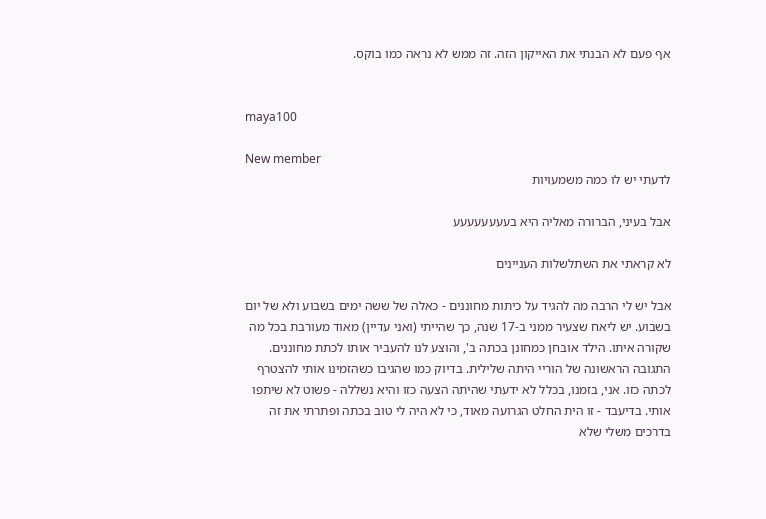אף פעם לא הבנתי את האייקון הזה. זה ממש לא נראה כמו בוקס.


maya100

New member
לדעתי יש לו כמה משמעויות

אבל בעיני, הברורה מאליה היא בעעעעעעעע

לא קראתי את השתלשלות העניינים

אבל יש לי הרבה מה להגיד על כיתות מחוננים - כאלה של ששה ימים בשבוע ולא של יום בשבוע. יש ליאח שצעיר ממני ב-17 שנה, כך שהייתי (ואני עדיין) מאוד מעורבת בכל מה שקורה איתו. הילד אובחן כמחונן בכתה ב', והוצע לנו להעביר אותו לכתת מחוננים. התגובה הראשונה של הוריי היתה שלילית. בדיוק כמו שהגיבו כשהזמינו אותי להצטרף לכתה כזו. אני, בזמנו, בכלל לא ידעתי שהיתה הצעה כזו והיא נשללה - פשוט לא שיתפו אותי. בדיעבד - זו הית החלט הגרועה מאוד, כי לא היה לי טוב בכתה ופתרתי את זה בדרכים משלי שלא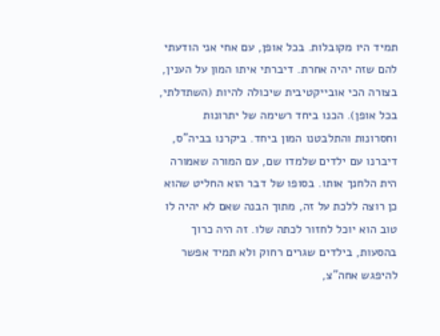תמיד היו מקובלות. בכל אופן, עם אחי אני הודעתי להם שזה יהיה אחרת. דיברתי איתו המון על הענין, בצורה הכי אובייקטיבית שיכולה להיות (השתדלתי, בכל אופן). הכנו ביחד רשימה של יתרונות וחסרונות והתלבטנו המון ביחד. ביקרנו בביה"ס, דיברנו עם ילדים שלמדו שם, עם המורה שאמורה הית הלחנך אותו. בסופו של דבר הוא החליט שהוא כן רוצה ללכת על זה, מתוך הבנה שאם לא יהיה לו טוב הוא יוכל לחזור לכתה שלו. זה היה כרוך בהסעות, בילדים שגרים רחוק ולא תמיד אפשר להיפגש אחה"צ,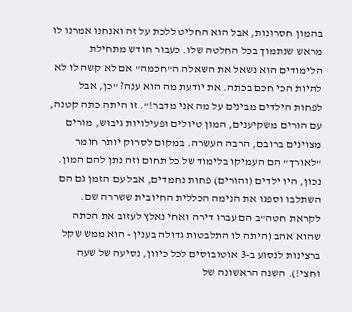בהמון חסרונות, אבל הוא החליט ללכת על זה ואנחנו אמרנו לו מראש שנתמוך בכל החלטה שלו. כעבור חודש מתחילת הלימודים הוא נשאל את השאלה ה"חכמה" אם לא קשה לו לא להיות הכי חכם בכתה. את יודעת מה הוא ענה? "כן, אבל לפחות הילדים מבינים על מה אני מדבר!". זו היתה כתה קטנה, עם הורים משקיענים, המון טיולים ופעילויות גיבוש, מורים מצוינים ברובם, הרבה העשרה. במקום לסרוק יותר חומר "לאורך" הם העמיקו בלימוד של כל תחום וזה נתן להם המון. נכון, היו ילדים (והורים) פחות נחמדים, אבל עם הזמן גם הם השתלבו וספגו את הנימה הכללית החיובית ששררה שם. לקראת חטה"ב הם עברו דירה ואחי נאלץ לעזוב את הכתה שהוא אהב (היתה לו התלבטות גדולה בענין - הוא ממש שקל ברצינות לנסוע ב-3 אוטובוסים לכל כיוון, נסיעה של שעה וחצי!). השנה הראשונה של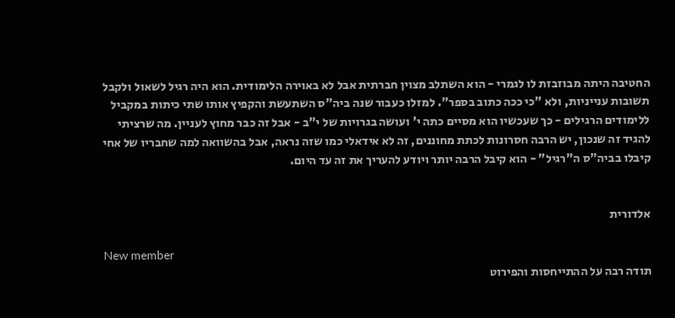החטיבה היתה מבוזבזת לו לגמרי - הוא השתלב מצוין חברתית אבל לא באוירה הלימודית. הוא היה רגיל לשאול ולקבל תשובות ענייניות, ולא "כי ככה כתוב בספר". למזלו כעבור שנה ביה"ס השתעשת והקפיץ אותו שתי כיתות במקביל ללימודים הרגילים - כך שעכשיו הוא מסיים כתה י' ועושה בגרויות של י"ב - אבל זה כבר מחוץ לעניין. מה שרציתי להגיד זה שנכון, יש הרבה חסרונות לכתת מחוננים, זה לא אידאלי כמו שזה נראה, אבל בהשוואה למה שחבריו של אחי קיבלו בביה"ס ה"רגיל" - הוא קיבל הרבה יותר ויודע להעריך את זה עד היום.


אלדורית

New member
תודה רבה על ההתייחסות והפירוט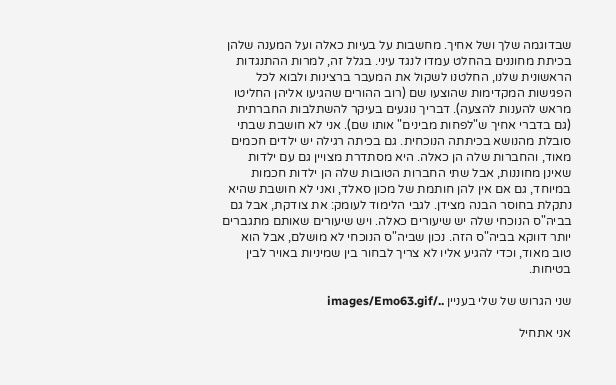שבדוגמה שלך ושל אחיך. מחשבות על בעיות כאלה ועל המענה שלהן בכיתת מחוננים בהחלט עמדו לנגד עיני. בגלל זה, למרות ההתנגדות הראשונית שלנו, החלטנו לשקול את המעבר ברצינות ולבוא לכל הפגישות המקדימות שהוצעו שם (רוב ההורים שהגיעו אליהן החליטו מראש להענות להצעה). דבריך נוגעים בעיקר להשתלבות החברתית (גם בדברי אחיך ש"לפחות מבינים" אותו שם). אני לא חושבת שבתי סובלת מהנושא בכיתתה הנוכחית. גם בכיתה רגילה יש ילדים חכמים מאוד, והחברות שלה הן כאלה. היא מסתדרת מצויין גם עם ילדות שאינן מחוננות, אבל שתי החברות הטובות שלה הן ילדות חכמות במיוחד, גם אם אין להן חותמת של מכון סאלד, ואני לא חושבת שהיא נתקלת בחוסר הבנה מצידן. לגבי הלימוד לעומק: את צודקת, אבל גם בביה"ס הנוכחי שלה יש שיעורים כאלה. ויש שיעורים שאותם מתגברים יותר דווקא בביה"ס הזה. נכון שביה"ס הנוכחי לא מושלם, אבל הוא טוב מאוד, וכדי להגיע אליו לא צריך לבחור בין שמיניות באויר לבין בטיחות.

שני הגרוש של שלי בעניין ../images/Emo63.gif

אני אתחיל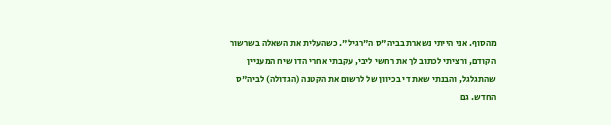מהסוף. אני הייתי נשארת בביה"ס ה"רגיל". כשהעלית את השאלה בשרשור הקודם, ורציתי לכתוב לך את רחשי ליבי, עקבתי אחרי הדו שיח המעניין שהתגלגל, והבנתי שאת די בכיוון של לרשום את הקטנה (הגדולה) לביה"ס החדש. גם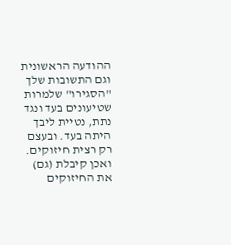ההודעה הראשונית וגם התשובות שלך "הסגירו" שלמרות שטיעונים בעד ונגד נתת, נטיית ליבך היתה בעד. ובעצם רק רצית חיזוקים. ואכן קיבלת (גם) את החיזוקים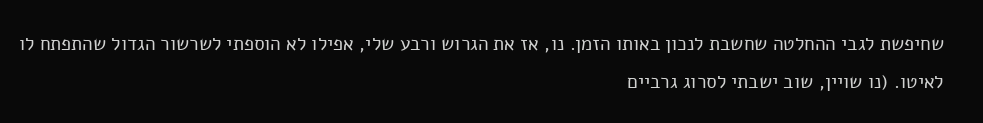שחיפשת לגבי ההחלטה שחשבת לנכון באותו הזמן. נו, אז את הגרוש ורבע שלי, אפילו לא הוספתי לשרשור הגדול שהתפתח לו לאיטו. (נו שויין, שוב ישבתי לסרוג גרביים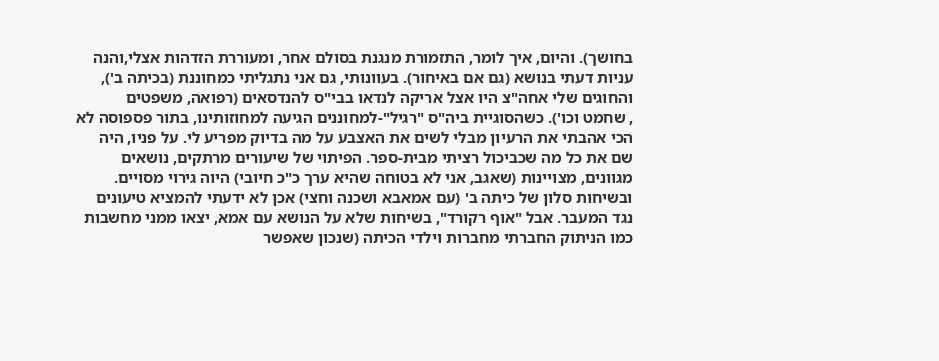בחושך). והיום, איך לומר, התזמורת מנגנת בסולם אחר, ומעוררת הזדהות אצלי,והנה עניות דעתי בנושא (גם אם באיחור). בעוונותי, גם אני נתגליתי כמחוננת (בכיתה ב'), והחוגים שלי אחה"צ היו אצל אריקה לנדאו בבי"ס להנדסאים (רפואה, משפטים
, שחמט וכו'). כשהסוגיית ביה"ס "רגיל"-למחוננים הגיעה למחוזותינו, בתור פספוסה לא הכי אהבתי את הרעיון מבלי לשים את האצבע על מה בדיוק מפריע לי. על פניו, היה שם את כל מה שכביכול רציתי מבית-ספר. הפיתוי של שיעורים מרתקים, נושאים מגוונים, מצויינות (שאגב, אני לא בטוחה שהיא ערך כ"כ חיובי) היוה גירוי מסויים. ובשיחות סלון של כיתה ב' (עם אמאבא ושכנה וחצי) אכן לא ידעתי להמציא טיעונים נגד המעבר. אבל "אוף רקורד", בשיחות שלא על הנושא עם אמא, יצאו ממני מחשבות כמו הניתוק החברתי מחברות וילדי הכיתה (שנכון שאפשר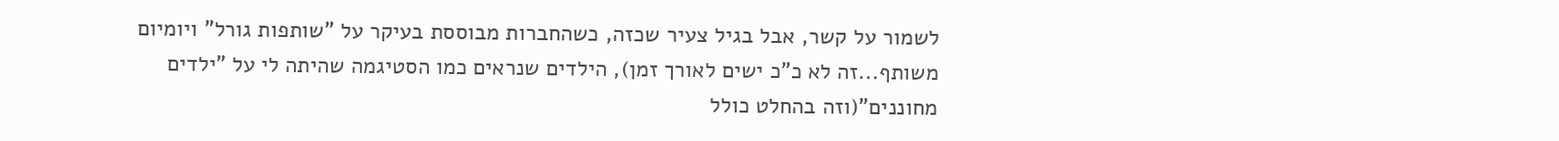לשמור על קשר, אבל בגיל צעיר שכזה, כשהחברות מבוססת בעיקר על "שותפות גורל" ויומיום משותף...זה לא כ"כ ישים לאורך זמן), הילדים שנראים כמו הסטיגמה שהיתה לי על "ילדים מחוננים"(וזה בהחלט כולל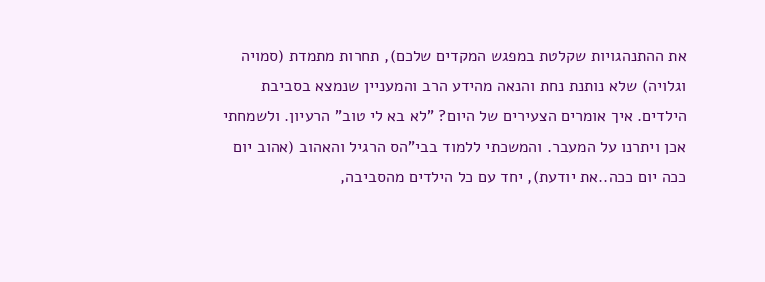את ההתנהגויות שקלטת במפגש המקדים שלכם), תחרות מתמדת (סמויה וגלויה) שלא נותנת נחת והנאה מהידע הרב והמעניין שנמצא בסביבת הילדים. איך אומרים הצעירים של היום? "לא בא לי טוב" הרעיון. ולשמחתי אכן ויתרנו על המעבר. והמשכתי ללמוד בבי"הס הרגיל והאהוב (אהוב יום ככה יום ככה..את יודעת), יחד עם כל הילדים מהסביבה,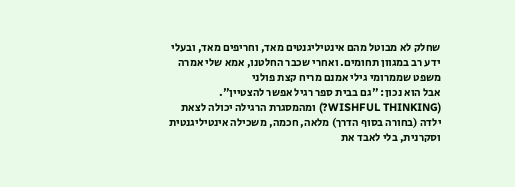שחלק לא מבוטל מהם אינטיליגנטים מאד, וחריפים מאד, ובעלי ידע רב במגוון תחומים. ואחרי שכבר החלטנו, אמא שלי אמרה משפט שממרומי גילי אמנם מריח קצת פולני
אבל הוא נכון: "גם בבית ספר רגיל אפשר להצטיין". (WISHFUL THINKING?) ומהמסגרת הרגילה יכולה לצאת ילדה (בחורה בסוף הדרך) מלאה, חכמה, משכילה אינטיליגנטית וסקרנית, בלי לאבד את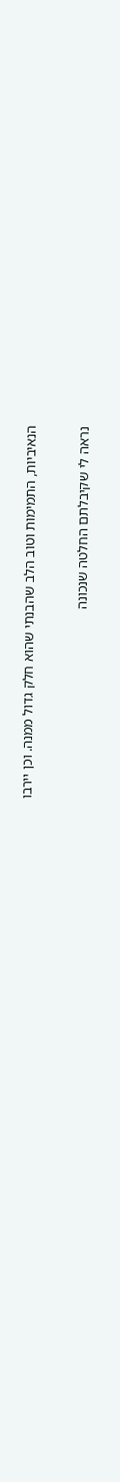הנאיביות, התמימות וטוב הלב שהבנתי שהוא חלק גדול ממנה. וכן יירבו

נראה לי שקיבלתם החלטה שנכונה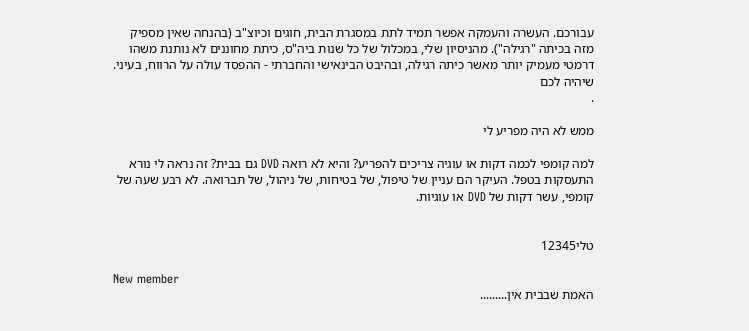עבורכם. העשרה והעמקה אפשר תמיד לתת במסגרת הבית, חוגים וכיוצ"ב (בהנחה שאין מספיק מזה בכיתה "רגילה"). מהניסיון שלי, במכלול של כל שנות ביה"ס, כיתת מחוננים לא נותנת משהו דרמטי מעמיק יותר מאשר כיתה רגילה, ובהיבט הבינאישי והחברתי - ההפסד עולה על הרווח, בעיני. שיהיה לכם
.

ממש לא היה מפריע לי

למה קומפי לכמה דקות או עוגיה צריכים להפריע? והיא לא רואה DVD גם בבית? זה נראה לי נורא התעסקות בטפל. העיקר הם עניין של טיפול, של בטיחות, של ניהול, של תברואה. לא רבע שעה של קומפי, עשר דקות של DVD או עוגיות.


טלי12345

New member
האמת שבבית אין.........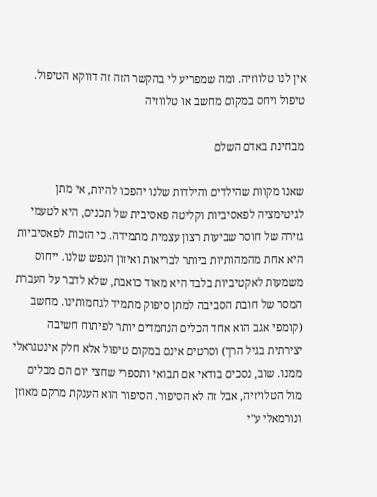אין לנו טלווזיה. ומה שמפריע לי בהקשר הזה זה דווקא הטיפול. טיפול ויחס במקום מחשב או טלווזיה

מבחינת באדם השלם

שאנו מקוות שהילדים והילדות שלנו יהפכו להיות, אי מתן לגיטימציה לפאסיביות וקליטה פאסיבית של תכנים, היא לטעמי גזירה של חוסר שביעות רצון עצמית מתמידה. כי הזכות לפאסיביות היא אחת מהמהותיות ביותר לבריאות ואיזון הנפש שלנו. ייחוס משמעות לאקטיביות בלבד היא מאוד כואבת, שלא לדבר על העברת המסר של חובת הסביבה למתן סיפוק מתמיד לגחמותינו. מחשב (קומפי אגב הוא אחד הכלים הנחמדים יותר לפיתוח חשיבה יצירתית בגיל הרך) וסרטים אינם במקום טיפול אלא חלק אינטגראלי ממנו. שוב, נסכים בודאי אם תבואי ותספרי שחצי יום הם מבלים מול הטלויזיה, אבל זה לא הסיפור. הסיפור הוא הענקת מרקם מאוזן ונורמאלי ע"י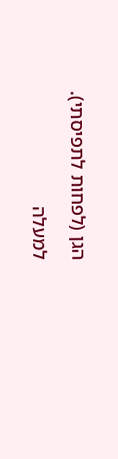הגן (לפחות לתפיסתי).

למעלה